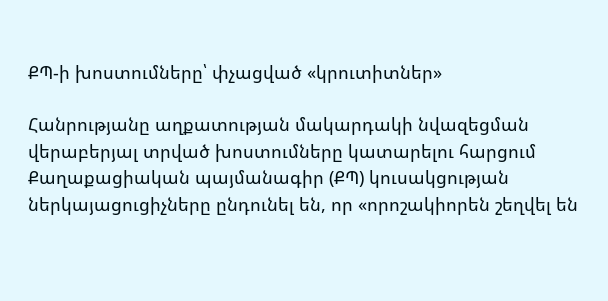ՔՊ-ի խոստումները՝ փչացված «կրուտիտներ»

Հանրությանը աղքատության մակարդակի նվազեցման վերաբերյալ տրված խոստումները կատարելու հարցում Քաղաքացիական պայմանագիր (ՔՊ) կուսակցության ներկայացուցիչները ընդունել են, որ «որոշակիորեն շեղվել են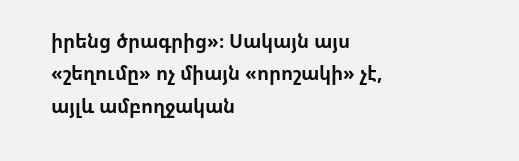իրենց ծրագրից»։ Սակայն այս «շեղումը» ոչ միայն «որոշակի» չէ, այլև ամբողջական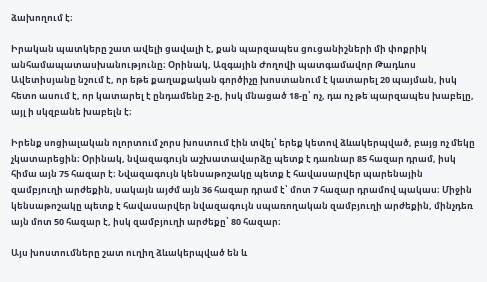ձախողում է։

Իրական պատկերը շատ ավելի ցավալի է, քան պարզապես ցուցանիշների մի փոքրիկ անհամապատասխանությունը։ Օրինակ, Ազգային Ժողովի պատգամավոր Թադևոս Ավետիսյանը նշում է, որ եթե քաղաքական գործիչը խոստանում է կատարել 20 պայման, իսկ հետո ասում է, որ կատարել է ընդամենը 2-ը, իսկ մնացած 18-ը՝ ոչ, դա ոչ թե պարզապես խաբելը, այլ ի սկզբանե խաբելն է։

Իրենք սոցիալական ոլորտում չորս խոստում էին տվել՝ երեք կետով ձևակերպված, բայց ոչ մեկը չկատարեցին։ Օրինակ, նվազագույն աշխատավարձը պետք է դառնար 85 հազար դրամ, իսկ հիմա այն 75 հազար է։ Նվազագույն կենսաթոշակը պետք է հավասարվեր պարենային զամբյուղի արժեքին, սակայն այժմ այն 36 հազար դրամ է՝ մոտ 7 հազար դրամով պակաս։ Միջին կենսաթոշակը պետք է հավասարվեր նվազագույն սպառողական զամբյուղի արժեքին, մինչդեռ այն մոտ 50 հազար է, իսկ զամբյուղի արժեքը՝ 80 հազար։

Այս խոստումները շատ ուղիղ ձևակերպված են և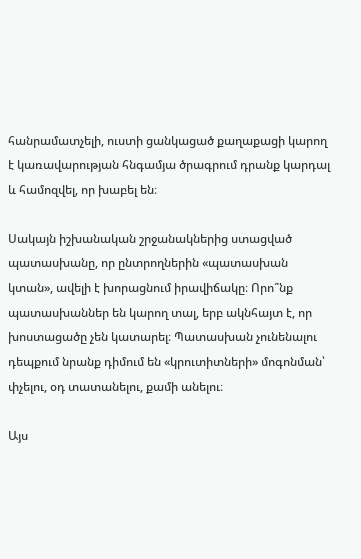հանրամատչելի, ուստի ցանկացած քաղաքացի կարող է կառավարության հնգամյա ծրագրում դրանք կարդալ և համոզվել, որ խաբել են։

Սակայն իշխանական շրջանակներից ստացված պատասխանը, որ ընտրողներին «պատասխան կտան», ավելի է խորացնում իրավիճակը։ Որո՞նք պատասխաններ են կարող տալ, երբ ակնհայտ է, որ խոստացածը չեն կատարել։ Պատասխան չունենալու դեպքում նրանք դիմում են «կրուտիտների» մոգոնման՝ փչելու, օդ տատանելու, քամի անելու։

Այս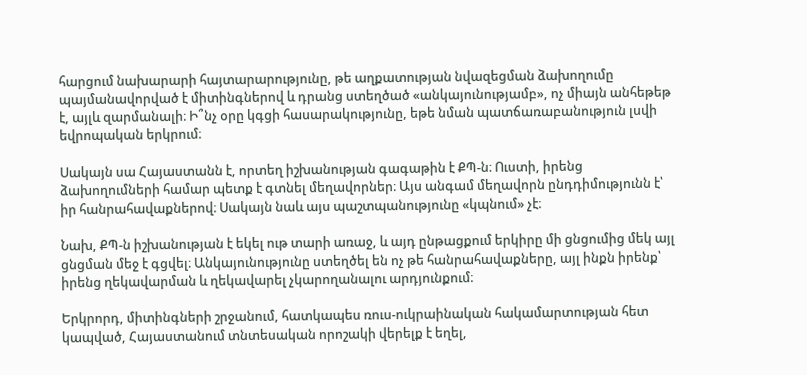հարցում նախարարի հայտարարությունը, թե աղքատության նվազեցման ձախողումը պայմանավորված է միտինգներով և դրանց ստեղծած «անկայունությամբ», ոչ միայն անհեթեթ է, այլև զարմանալի։ Ի՞նչ օրը կգցի հասարակությունը, եթե նման պատճառաբանություն լսվի եվրոպական երկրում։

Սակայն սա Հայաստանն է, որտեղ իշխանության գագաթին է ՔՊ-ն։ Ուստի, իրենց ձախողումների համար պետք է գտնել մեղավորներ։ Այս անգամ մեղավորն ընդդիմությունն է՝ իր հանրահավաքներով։ Սակայն նաև այս պաշտպանությունը «կպնում» չէ։

Նախ, ՔՊ-ն իշխանության է եկել ութ տարի առաջ, և այդ ընթացքում երկիրը մի ցնցումից մեկ այլ ցնցման մեջ է գցվել։ Անկայունությունը ստեղծել են ոչ թե հանրահավաքները, այլ ինքն իրենք՝ իրենց ղեկավարման և ղեկավարել չկարողանալու արդյունքում։

Երկրորդ, միտինգների շրջանում, հատկապես ռուս-ուկրաինական հակամարտության հետ կապված, Հայաստանում տնտեսական որոշակի վերելք է եղել,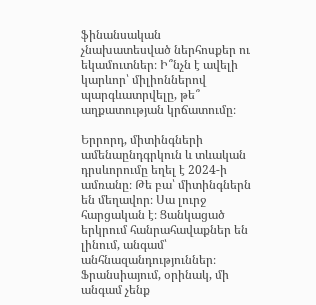ֆինանսական չնախատեսված ներհոսքեր ու եկամուտներ։ Ի՞նչն է ավելի կարևոր՝ միլիոններով պարգևատրվելը, թե՞ աղքատության կրճատումը։

Երրորդ, միտինգների ամենաընդգրկուն և տևական դրսևորումը եղել է 2024-ի ամռանը։ Թե բա՝ միտինգներն են մեղավոր։ Սա լուրջ հարցական է։ Ցանկացած երկրում հանրահավաքներ են լինում, անգամ՝ անհնազանդություններ։ Ֆրանսիայում, օրինակ, մի անգամ չենք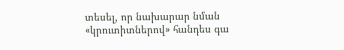տեսել, որ նախարար նման «կրուտիտներով» հանդես գա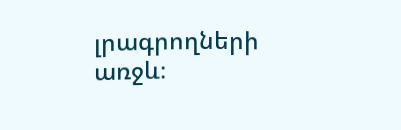լրագրողների առջև։